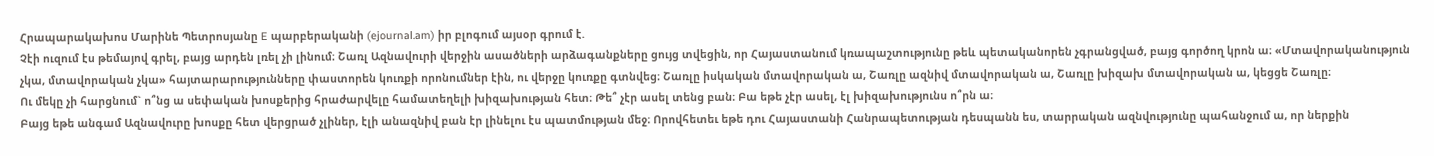Հրապարակախոս Մարինե Պետրոսյանը E պարբերականի (ejournal.am) իր բլոգում այսօր գրում է.
Չէի ուզում էս թեմայով գրել, բայց արդեն լռել չի լինում։ Շառլ Ազնավուրի վերջին ասածների արձագանքները ցույց տվեցին, որ Հայաստանում կռապաշտությունը թեև պետականորեն չգրանցված, բայց գործող կրոն ա։ «Մտավորականություն չկա, մտավորական չկա» հայտարարությունները փաստորեն կուռքի որոնումներ էին, ու վերջը կուռքը գտնվեց։ Շառլը իսկական մտավորական ա, Շառլը ազնիվ մտավորական ա, Շառլը խիզախ մտավորական ա, կեցցե Շառլը։
Ու մեկը չի հարցնում` ո՞նց ա սեփական խոսքերից հրաժարվելը համատեղելի խիզախության հետ։ Թե՞ չէր ասել տենց բան։ Բա եթե չէր ասել, էլ խիզախությունս ո՞րն ա։
Բայց եթե անգամ Ազնավուրը խոսքը հետ վերցրած չլիներ, էլի անազնիվ բան էր լինելու էս պատմության մեջ։ Որովհետեւ եթե դու Հայաստանի Հանրապետության դեսպանն ես, տարրական ազնվությունը պահանջում ա, որ ներքին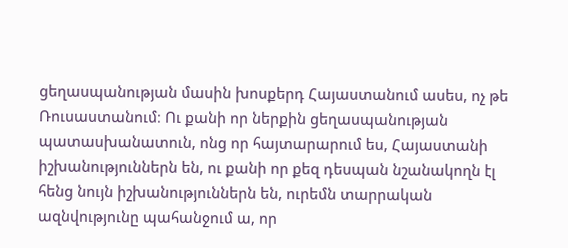ցեղասպանության մասին խոսքերդ Հայաստանում ասես, ոչ թե Ռուսաստանում։ Ու քանի որ ներքին ցեղասպանության պատասխանատուն, ոնց որ հայտարարում ես, Հայաստանի իշխանություններն են, ու քանի որ քեզ դեսպան նշանակողն էլ հենց նույն իշխանություններն են, ուրեմն տարրական ազնվությունը պահանջում ա, որ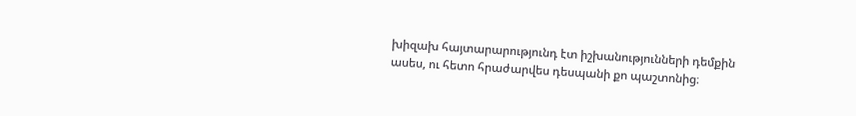խիզախ հայտարարությունդ էտ իշխանությունների դեմքին ասես, ու հետո հրաժարվես դեսպանի քո պաշտոնից։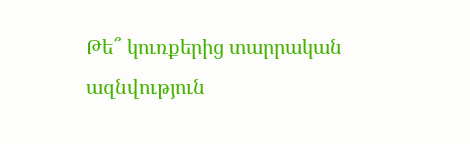Թե՞ կուռքերից տարրական ազնվություն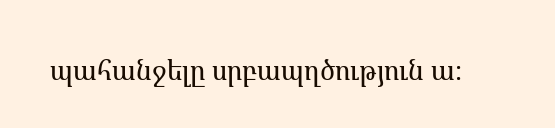պահանջելը սրբապղծություն ա։